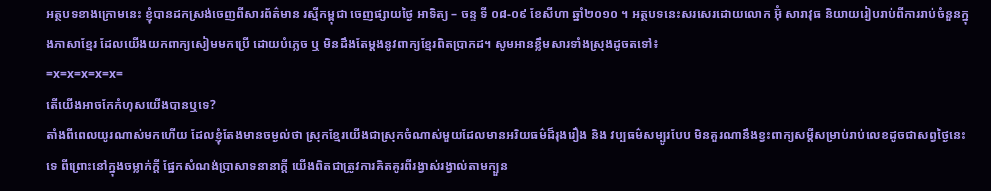អត្ថបទខាងក្រោមនេះ ខ្ញុំបានដកស្រង់ចេញពីសារព័ត៌មាន រស្មីកម្ពុជា ចេញផ្សាយថ្ងៃ អាទិត្យ – ចន្ទ ទី ០៨-០៩ ខែសីហា ឆ្នាំ២០១០ ។ អត្ថបទនេះសរសេរដោយលោក អ៊ុំ សារាវុធ និយាយរៀបរាប់ពីការរាប់ចំនួនក្នុងភាសាខ្មែរ ដែលយើងយកពាក្យសៀមមកប្រើ ដោយបំភ្លេច ឬ មិនដឹងតែម្ដងនូវពាក្យខ្មែរពិតប្រាកដ។ សូមអានខ្លឹមសារទាំងស្រុងដូចតទៅ៖
=x=x=x=x=x=
តើយើងអាចកែកំហុសយើងបានឬទេ?
តាំងពីពេលយូរណាស់មកហើយ ដែលខ្ញុំតែងមានចម្ងល់ថា ស្រុកខ្មែរយើងជាស្រុកចំណាស់មួយដែលមានអរិយធម៌ដ៏រុងរឿង និង វប្បធម៌សម្បូរបែប មិនគួរណានឹងខ្វះពាក្យសម្ដីសម្រាប់រាប់លេខដូចជាសព្វថ្ងៃនេះទេ ពីព្រោះនៅក្នុងចម្លាក់ក្ដី ផ្នែកសំណង់ប្រាសាទនានាក្ដី យើងពិតជាត្រូវការគិតគូរពីរង្វាស់រង្វាល់តាមក្បួន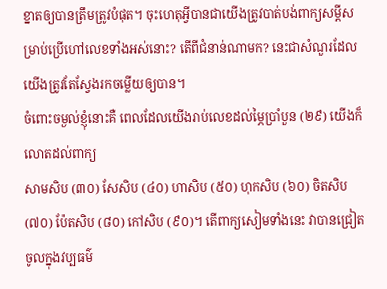ខ្នាតឲ្យបានត្រឹមត្រូវបំផុត។ ចុះហេតុអ្វីបានជាយើងត្រូវបាត់បង់ពាក្យសម្ដីសម្រាប់ប្រើហៅលេខទាំងអស់នោះ? តើពីជំនាន់ណាមក? នេះជាសំណួរដែលយើងត្រូវតែស្វែងរកចម្លើយឲ្យបាន។
ចំពោះចម្ងល់ខ្ញុំនោះគឺ ពេលដែលយើងរាប់លេខដល់ម្ភៃប្រាំបួន (២៩) យើងក៏លោតដល់ពាក្យ
សាមសិប (៣០) សែសិប (៤០) ហាសិប (៥០) ហុកសិប (៦០) ចិតសិប (៧០) ប៉ែតសិប (៨០) កៅសិប (៩០)។ តើពាក្យសៀមទាំងនេះ វាបានជ្រៀតចូលក្នុងវប្បធម៌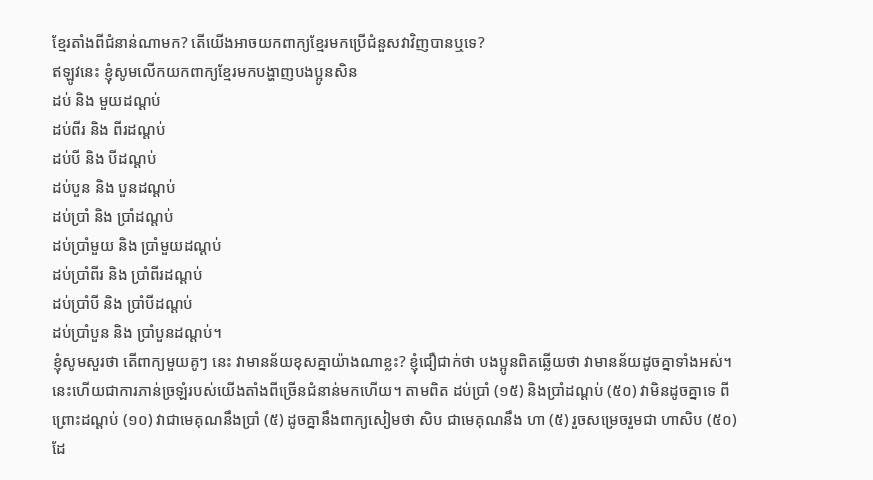ខ្មែរតាំងពីជំនាន់ណាមក? តើយើងអាចយកពាក្យខ្មែរមកប្រើជំនួសវាវិញបានឬទេ?
ឥឡូវនេះ ខ្ញុំសូមលើកយកពាក្យខ្មែរមកបង្ហាញបងប្អូនសិន
ដប់ និង មួយដណ្ដប់
ដប់ពីរ និង ពីរដណ្ដប់
ដប់បី និង បីដណ្ដប់
ដប់បួន និង បួនដណ្ដប់
ដប់ប្រាំ និង ប្រាំដណ្ដប់
ដប់ប្រាំមួយ និង ប្រាំមួយដណ្ដប់
ដប់ប្រាំពីរ និង ប្រាំពីរដណ្ដប់
ដប់ប្រាំបី និង ប្រាំបីដណ្ដប់
ដប់ប្រាំបួន និង ប្រាំបួនដណ្ដប់។
ខ្ញុំសូមសួរថា តើពាក្យមួយគូៗ នេះ វាមានន័យខុសគ្នាយ៉ាងណាខ្លះ? ខ្ញុំជឿជាក់ថា បងប្អូនពិតឆ្លើយថា វាមានន័យដូចគ្នាទាំងអស់។ នេះហើយជាការភាន់ច្រឡំរបស់យើងតាំងពីច្រើនជំនាន់មកហើយ។ តាមពិត ដប់ប្រាំ (១៥) និងប្រាំដណ្ដប់ (៥០) វាមិនដូចគ្នាទេ ពីព្រោះដណ្ដប់ (១០) វាជាមេគុណនឹងប្រាំ (៥) ដូចគ្នានឹងពាក្យសៀមថា សិប ជាមេគុណនឹង ហា (៥) រួចសម្រេចរួមជា ហាសិប (៥០) ដែ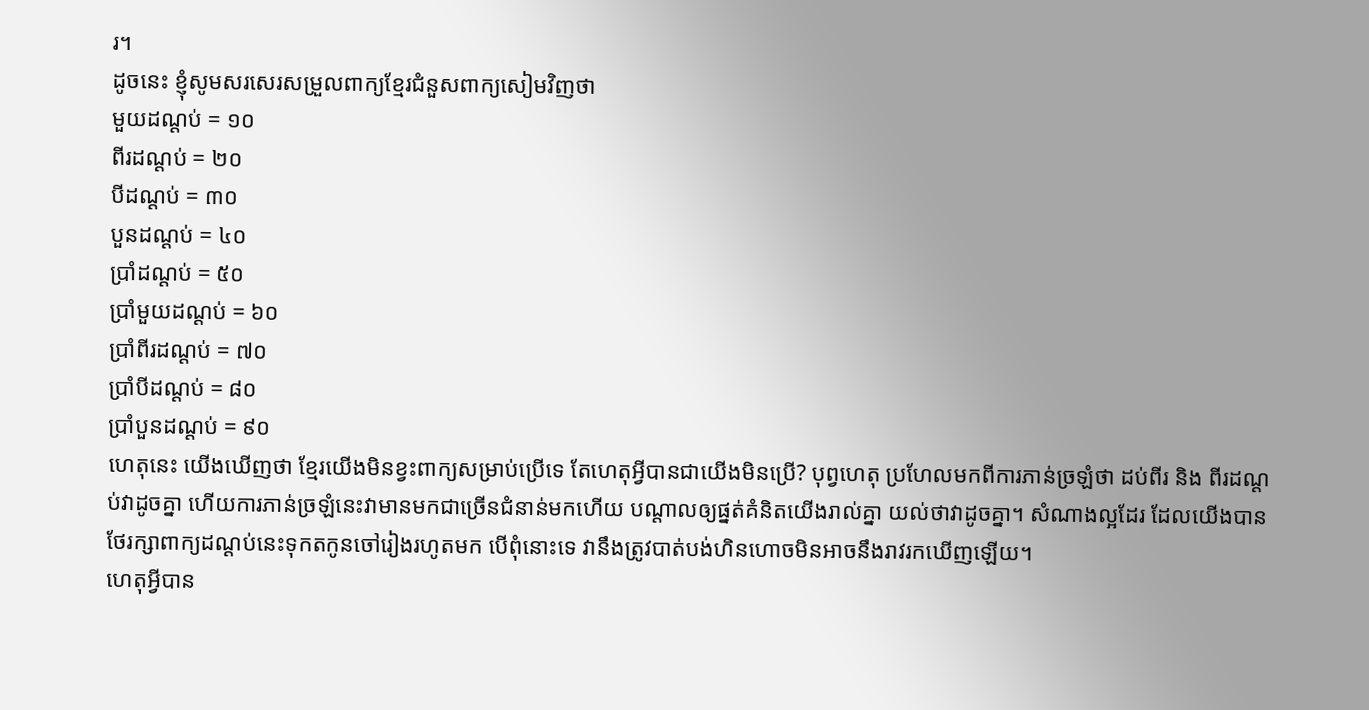រ។
ដូចនេះ ខ្ញុំសូមសរសេរសម្រួលពាក្យខ្មែរជំនួសពាក្យសៀមវិញថា
មួយដណ្ដប់ = ១០
ពីរដណ្ដប់ = ២០
បីដណ្ដប់ = ៣០
បួនដណ្ដប់ = ៤០
ប្រាំដណ្ដប់ = ៥០
ប្រាំមួយដណ្ដប់ = ៦០
ប្រាំពីរដណ្ដប់ = ៧០
ប្រាំបីដណ្ដប់ = ៨០
ប្រាំបួនដណ្ដប់ = ៩០
ហេតុនេះ យើងឃើញថា ខ្មែរយើងមិនខ្វះពាក្យសម្រាប់ប្រើទេ តែហេតុអ្វីបានជាយើងមិនប្រើ? បុព្វហេតុ ប្រហែលមកពីការភាន់ច្រឡំថា ដប់ពីរ និង ពីរដណ្ដប់វាដូចគ្នា ហើយការភាន់ច្រឡំនេះវាមានមកជាច្រើនជំនាន់មកហើយ បណ្ដាលឲ្យផ្នត់គំនិតយើងរាល់គ្នា យល់ថាវាដូចគ្នា។ សំណាងល្អដែរ ដែលយើងបានថែរក្សាពាក្យដណ្ដប់នេះទុកតកូនចៅរៀងរហូតមក បើពុំនោះទេ វានឹងត្រូវបាត់បង់ហិនហោចមិនអាចនឹងរាវរកឃើញឡើយ។
ហេតុអ្វីបាន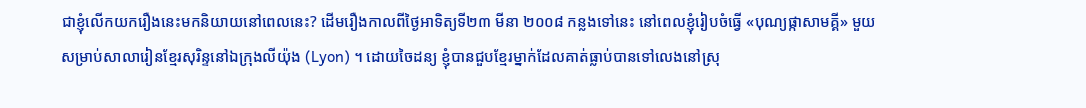ជាខ្ញុំលើកយករឿងនេះមកនិយាយនៅពេលនេះ? ដើមរឿងកាលពីថ្ងៃអាទិត្យទី២៣ មីនា ២០០៨ កន្លងទៅនេះ នៅពេលខ្ញុំរៀបចំធ្វើ «បុណ្យផ្កាសាមគ្គី» មួយ សម្រាប់សាលារៀនខ្មែរសុរិន្ទនៅឯក្រុងលីយ៉ុង (Lyon) ។ ដោយចៃដន្យ ខ្ញុំបានជួបខ្មែរម្នាក់ដែលគាត់ធ្លាប់បានទៅលេងនៅស្រុ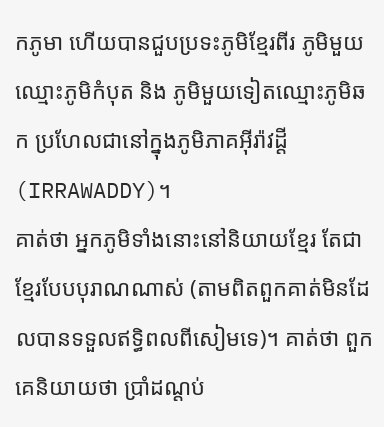កភូមា ហើយបានជួបប្រទះភូមិខ្មែរពីរ ភូមិមួយឈ្មោះភូមិកំបុត និង ភូមិមួយទៀតឈ្មោះភូមិឆក ប្រហែលជានៅក្នុងភូមិភាគអ៊ីរ៉ាវដ្ដី (IRRAWADDY)។
គាត់ថា អ្នកភូមិទាំងនោះនៅនិយាយខ្មែរ តែជាខ្មែរបែបបុរាណណាស់ (តាមពិតពួកគាត់មិនដែលបានទទួលឥទ្ធិពលពីសៀមទេ)។ គាត់ថា ពួកគេនិយាយថា ប្រាំដណ្ដប់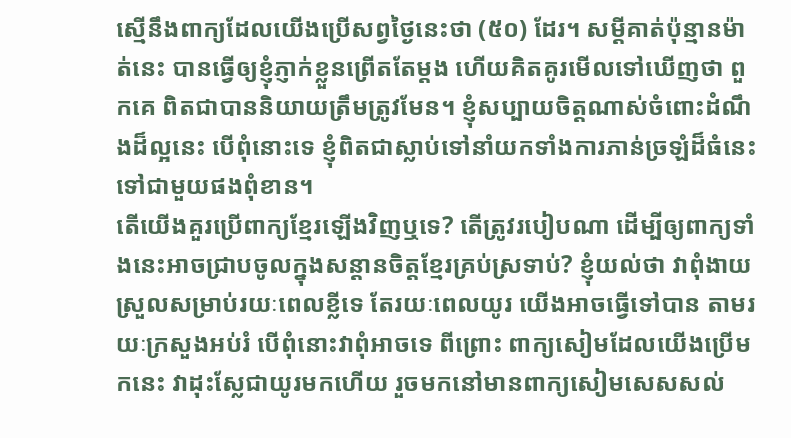ស្មើនឹងពាក្យដែលយើងប្រើសព្វថ្ងៃនេះថា (៥០) ដែរ។ សម្ដីគាត់ប៉ុន្មានម៉ាត់នេះ បានធ្វើឲ្យខ្ញុំភ្ញាក់ខ្លួនព្រើតតែម្ដង ហើយគិតគូរមើលទៅឃើញថា ពួកគេ ពិតជាបាននិយាយត្រឹមត្រូវមែន។ ខ្ញុំសប្បាយចិត្តណាស់ចំពោះដំណឹងដ៏ល្អនេះ បើពុំនោះទេ ខ្ញុំពិតជាស្លាប់ទៅនាំយកទាំងការភាន់ច្រឡំដ៏ធំនេះទៅជាមួយផងពុំខាន។
តើយើងគួរប្រើពាក្យខ្មែរឡើងវិញឬទេ? តើត្រូវរបៀបណា ដើម្បីឲ្យពាក្យទាំងនេះអាចជ្រាបចូលក្នុងសន្ដានចិត្តខ្មែរគ្រប់ស្រទាប់? ខ្ញុំយល់ថា វាពុំងាយស្រួលសម្រាប់រយៈពេលខ្លីទេ តែរយៈពេលយូរ យើងអាចធ្វើទៅបាន តាមរយៈក្រសួងអប់រំ បើពុំនោះវាពុំអាចទេ ពីព្រោះ ពាក្យសៀមដែលយើងប្រើមកនេះ វាដុះស្លែជាយូរមកហើយ រួចមកនៅមានពាក្យសៀមសេសសល់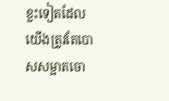ខ្លះទៀតដែលយើងត្រូវតែបោសសម្អាតចោ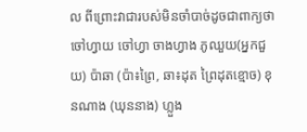ល ពីព្រោះវាជារបស់មិនចាំបាច់ដូចជាពាក្យថា ចៅហ្វាយ ចៅហ្វា ចាងហ្វាង ភូឈួយ(អ្នកជួយ) ប៉ាឆា (ប៉ា៖ព្រៃ, ឆា៖ដុត ព្រៃដុតខ្មោច) ខុនណាង (ឃុននាង) ហ្លួង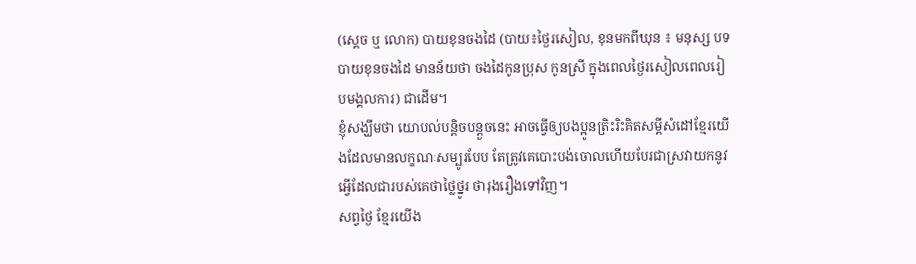(ស្ដេច ឬ លោក) បាយខុនចងដៃ (បាយ៖ថ្ងៃរសៀល, ខុនមកពីឃុន ៖ មនុស្ស បទបាយខុនចងដៃ មានន័យថា ចងដៃកូនប្រុស កូនស្រី ក្នុងពេលថ្ងៃរសៀលពេលរៀបមង្គលការ) ជាដើម។
ខ្ញុំសង្ឃឹមថា យោបល់បន្តិចបន្តួចនេះ អាចធ្វើឲ្យបងប្អូនត្រិះរិះគិតសម្ដីសំដៅខ្មែរយើងដែលមានលក្ខណៈសម្បូរបែប តែត្រូវគេបោះបង់ចោលហើយបែរជាស្រវាយកនូវអ្វើដែលជារបស់គេថាថ្លៃថ្នូរ ថារុងរឿងទៅវិញ។
សព្វថ្ងៃ ខ្មែរយើង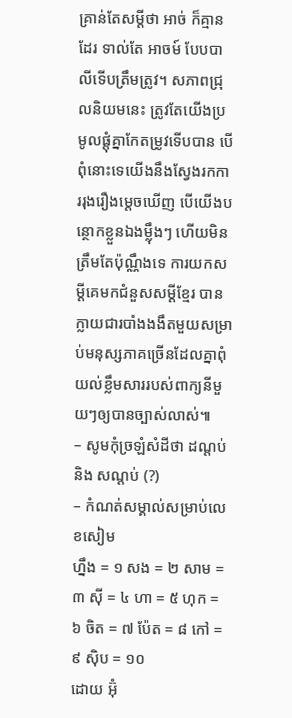គ្រាន់តែសម្ដីថា អាច់ ក៏គ្មានដែរ ទាល់តែ អាចម៍ បែបបាលីទើបត្រឹមត្រូវ។ សភាពជ្រុលនិយមនេះ ត្រូវតែយើងប្រមូលផ្ដុំគ្នាកែតម្រូវទើបបាន បើពុំនោះទេយើងនឹងស្វែងរកការរុងរឿងម្ដេចឃើញ បើយើងបន្ថោកខ្លួនឯងម្ល៉ឹងៗ ហើយមិនត្រឹមតែប៉ុណ្ណឹងទេ ការយកសម្ដីគេមកជំនួសសម្ដីខ្មែរ បានក្លាយជារបាំងងងឹតមួយសម្រាប់មនុស្សភាគច្រើនដែលគ្នាពុំយល់ខ្លឹមសាររបស់ពាក្យនីមួយៗឲ្យបានច្បាស់លាស់៕
– សូមកុំច្រឡំសំដីថា ដណ្ដប់ និង សណ្ដប់ (?)
– កំណត់សម្គាល់សម្រាប់លេខសៀម
ហ្នឹង = ១ សង = ២ សាម = ៣ ស៊ី = ៤ ហា = ៥ ហុក = ៦ ចិត = ៧ ប៉ែត = ៨ កៅ = ៩ ស៊ិប = ១០
ដោយ អ៊ុំ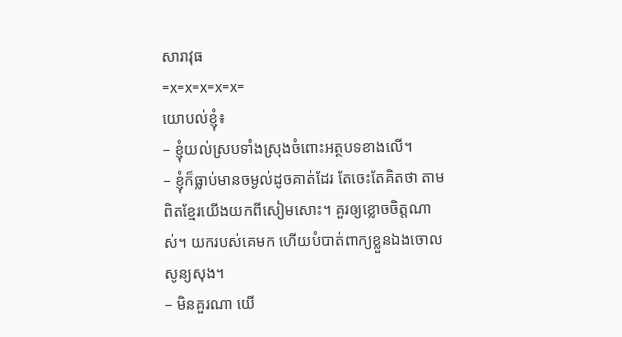សារាវុធ
=x=x=x=x=x=
យោបល់ខ្ញុំ៖
– ខ្ញុំយល់ស្របទាំងស្រុងចំពោះអត្ថបទខាងលើ។
– ខ្ញុំក៏ធ្លាប់មានចម្ងល់ដូចគាត់ដែរ តែចេះតែគិតថា តាមពិតខ្មែរយើងយកពីសៀមសោះ។ គួរឲ្យខ្លោចចិត្តណាស់។ យករបស់គេមក ហើយបំបាត់ពាក្យខ្លួនឯងចោលសូន្យសុង។
– មិនគួរណា យើ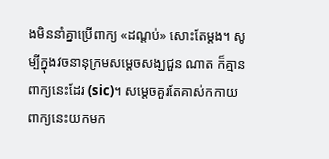ងមិននាំគ្នាប្រើពាក្យ «ដណ្ដប់» សោះតែម្ដង។ សូម្បីក្នុងវចនានុក្រមសម្ដេចសង្ឃជួន ណាត ក៏គ្មានពាក្យនេះដែរ (sic)។ សម្ដេចគួរតែគាស់កកាយពាក្យនេះយកមក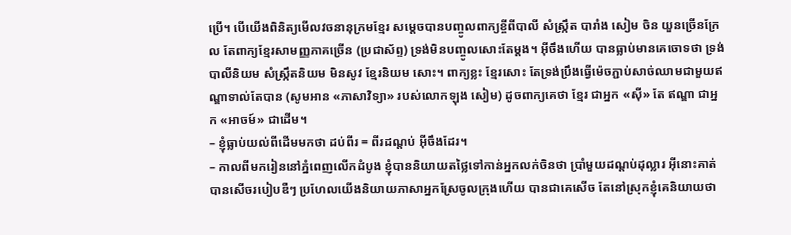ប្រើ។ បើយើងពិនិត្យមើលវចនានុក្រមខ្មែរ សម្ដេចបានបញ្ចូលពាក្យខ្ចីពីបាលី សំស្ក្រឹត បារាំង សៀម ចិន យួនច្រើនក្រែល តែពាក្យខ្មែរសាមញ្ញភាគច្រើន (ប្រជាស័ព្ទ) ទ្រង់មិនបញ្ចូលសោះតែម្ដង។ អ៊ីចឹងហើយ បានធ្លាប់មានគេចោទថា ទ្រង់បាលីនិយម សំស្ក្រឹតនិយម មិនសូវ ខ្មែរនិយម សោះ។ ពាក្យខ្លះ ខ្មែរសោះ តែទ្រង់ប្រឹងធ្វើម៉េចភ្ជាប់សាច់ឈាមជាមួយឥណ្ឌាទាល់តែបាន (សូមអាន «ភាសាវិទ្យា» របស់លោកឡុង សៀម) ដូចពាក្យគេថា ខ្មែរ ជាអ្នក «ស៊ី» តែ ឥណ្ឌា ជាអ្នក «អាចម៍» ជាដើម។
– ខ្ញុំធ្លាប់យល់ពីដើមមកថា ដប់ពីរ = ពីរដណ្ដប់ អ៊ីចឹងដែរ។
– កាលពីមករៀននៅភ្នំពេញលើកដំបូង ខ្ញុំបាននិយាយតថ្លៃទៅកាន់អ្នកលក់ចិនថា ប្រាំមួយដណ្ដប់ដុល្លារ អ៊ីនោះគាត់បានសើចរបៀបឌឺៗ ប្រហែលយើងនិយាយភាសាអ្នកស្រែចូលក្រុងហើយ បានជាគេសើច តែនៅស្រុកខ្ញុំគេនិយាយថា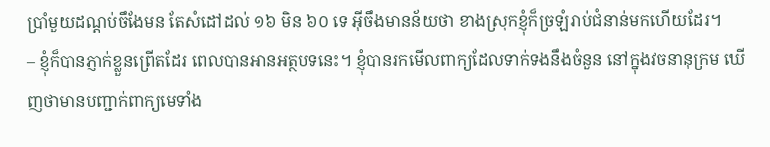ប្រាំមួយដណ្ដប់ចឹងែមន តែសំដៅដល់ ១៦ មិន ៦០ ទេ អ៊ីចឹងមានន័យថា ខាងស្រុកខ្ញុំក៏ច្រឡំរាប់ជំនាន់មកហើយដែរ។
– ខ្ញុំក៏បានភ្ញាក់ខ្លួនព្រើតដែរ ពេលបានអានអត្ថបទនេះ។ ខ្ញុំបានរកមើលពាក្យដែលទាក់ទងនឹងចំនួន នៅក្នុងវចនានុក្រម ឃើញថាមានបញ្ជាក់ពាក្យមេទាំង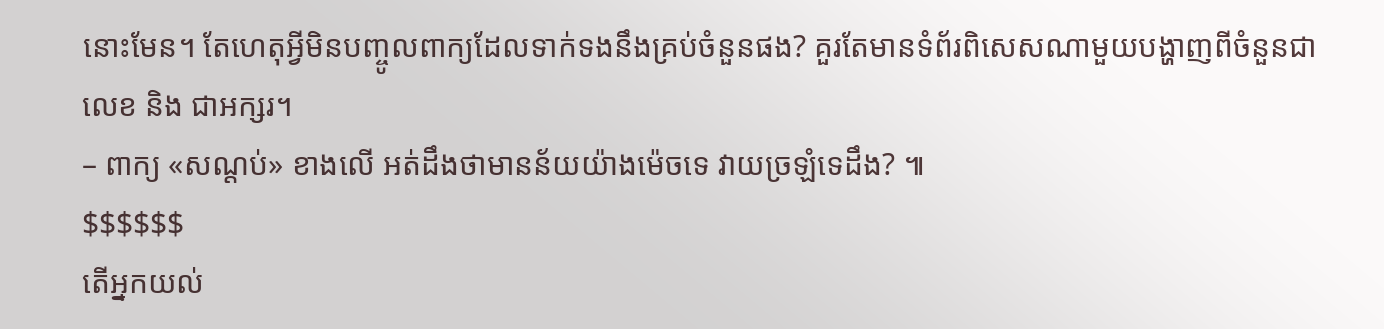នោះមែន។ តែហេតុអ្វីមិនបញ្ចូលពាក្យដែលទាក់ទងនឹងគ្រប់ចំនួនផង? គួរតែមានទំព័រពិសេសណាមួយបង្ហាញពីចំនួនជាលេខ និង ជាអក្សរ។
– ពាក្យ «សណ្ដប់» ខាងលើ អត់ដឹងថាមានន័យយ៉ាងម៉េចទេ វាយច្រឡំទេដឹង? ៕
$$$$$$
តើអ្នកយល់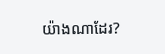យ៉ាងណាដែរ?